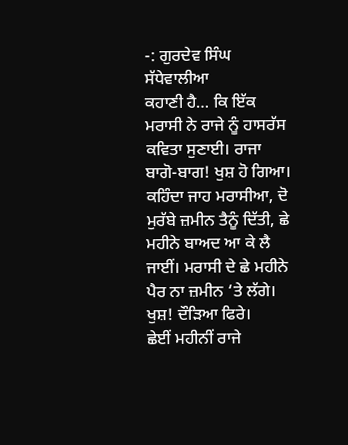-: ਗੁਰਦੇਵ ਸਿੰਘ ਸੱਧੇਵਾਲੀਆ
ਕਹਾਣੀ ਹੈ… ਕਿ ਇੱਕ ਮਰਾਸੀ ਨੇ ਰਾਜੇ ਨੂੰ ਹਾਸਰੱਸ ਕਵਿਤਾ ਸੁਣਾਈ। ਰਾਜਾ ਬਾਗੋ-ਬਾਗ! ਖੁਸ਼ ਹੋ ਗਿਆ। ਕਹਿੰਦਾ ਜਾਹ ਮਰਾਸੀਆ, ਦੋ ਮੁਰੱਬੇ ਜ਼ਮੀਨ ਤੈਨੂੰ ਦਿੱਤੀ, ਛੇ ਮਹੀਨੇ ਬਾਅਦ ਆ ਕੇ ਲੈ ਜਾਈਂ। ਮਰਾਸੀ ਦੇ ਛੇ ਮਹੀਨੇ ਪੈਰ ਨਾ ਜ਼ਮੀਨ ‘ਤੇ ਲੱਗੇ। ਖੁਸ਼! ਦੌੜਿਆ ਫਿਰੇ।
ਛੇਈਂ ਮਹੀਨੀਂ ਰਾਜੇ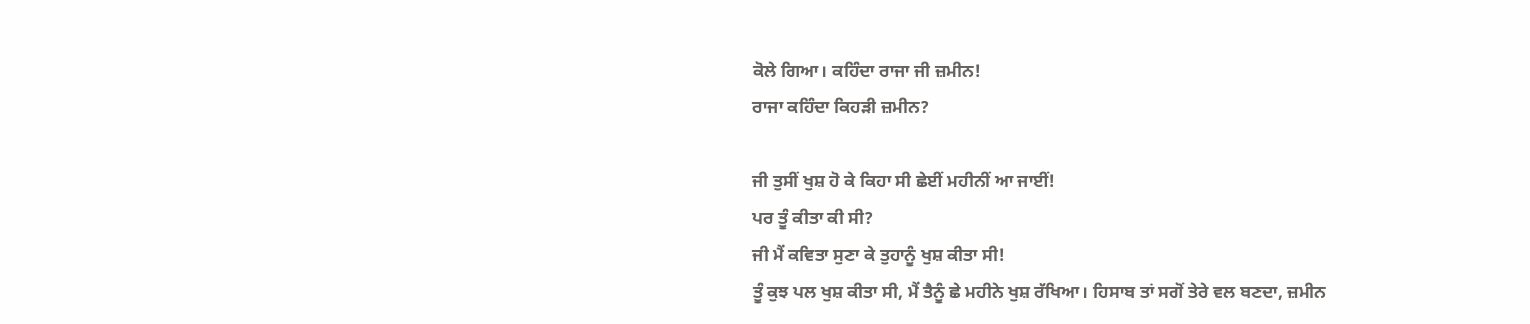ਕੋਲੇ ਗਿਆ। ਕਹਿੰਦਾ ਰਾਜਾ ਜੀ ਜ਼ਮੀਨ!
ਰਾਜਾ ਕਹਿੰਦਾ ਕਿਹੜੀ ਜ਼ਮੀਨ?

ਜੀ ਤੁਸੀਂ ਖੁਸ਼ ਹੋ ਕੇ ਕਿਹਾ ਸੀ ਛੇਈਂ ਮਹੀਨੀਂ ਆ ਜਾਈਂ!
ਪਰ ਤੂੰ ਕੀਤਾ ਕੀ ਸੀ?
ਜੀ ਮੈਂ ਕਵਿਤਾ ਸੁਣਾ ਕੇ ਤੁਹਾਨੂੰ ਖੁਸ਼ ਕੀਤਾ ਸੀ!
ਤੂੰ ਕੁਝ ਪਲ ਖੁਸ਼ ਕੀਤਾ ਸੀ, ਮੈਂ ਤੈਨੂੰ ਛੇ ਮਹੀਨੇ ਖੁਸ਼ ਰੱਖਿਆ। ਹਿਸਾਬ ਤਾਂ ਸਗੋਂ ਤੇਰੇ ਵਲ ਬਣਦਾ, ਜ਼ਮੀਨ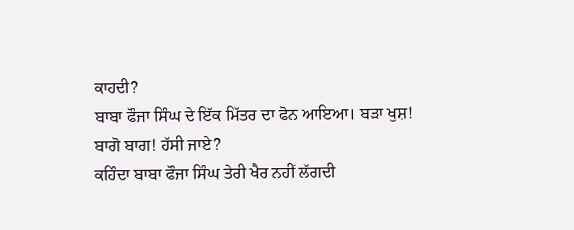ਕਾਹਦੀ?
ਬਾਬਾ ਫੌਜਾ ਸਿੰਘ ਦੇ ਇੱਕ ਮਿੱਤਰ ਦਾ ਫੋਨ ਆਇਆ। ਬੜਾ ਖੁਸ਼! ਬਾਗੋ ਬਾਗ! ਹੱਸੀ ਜਾਏ?
ਕਹਿੰਦਾ ਬਾਬਾ ਫੌਜਾ ਸਿੰਘ ਤੇਰੀ ਖੈਰ ਨਹੀਂ ਲੱਗਦੀ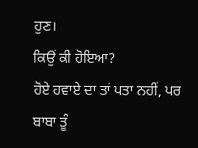ਹੁਣ।
ਕਿਉਂ ਕੀ ਹੋਇਆ?
ਹੋਏ ਹਵਾਏ ਦਾ ਤਾਂ ਪਤਾ ਨਹੀਂ, ਪਰ ਬਾਬਾ ਤੂੰ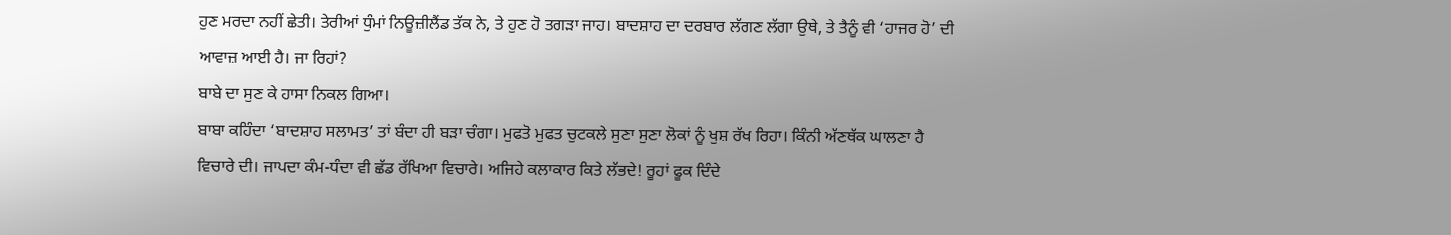ਹੁਣ ਮਰਦਾ ਨਹੀਂ ਛੇਤੀ। ਤੇਰੀਆਂ ਧੁੰਮਾਂ ਨਿਊਜ਼ੀਲੈਂਡ ਤੱਕ ਨੇ, ਤੇ ਹੁਣ ਹੋ ਤਗੜਾ ਜਾਹ। ਬਾਦਸ਼ਾਹ ਦਾ ਦਰਬਾਰ ਲੱਗਣ ਲੱਗਾ ਉਥੇ, ਤੇ ਤੈਨੂੰ ਵੀ ‘ਹਾਜਰ ਹੋ’ ਦੀ ਆਵਾਜ਼ ਆਈ ਹੈ। ਜਾ ਰਿਹਾਂ?
ਬਾਬੇ ਦਾ ਸੁਣ ਕੇ ਹਾਸਾ ਨਿਕਲ ਗਿਆ।
ਬਾਬਾ ਕਹਿੰਦਾ ‘ਬਾਦਸ਼ਾਹ ਸਲਾਮਤ’ ਤਾਂ ਬੰਦਾ ਹੀ ਬੜਾ ਚੰਗਾ। ਮੁਫਤੋ ਮੁਫਤ ਚੁਟਕਲੇ ਸੁਣਾ ਸੁਣਾ ਲੋਕਾਂ ਨੂੰ ਖੁਸ਼ ਰੱਖ ਰਿਹਾ। ਕਿੰਨੀ ਅੱਣਥੱਕ ਘਾਲਣਾ ਹੈ ਵਿਚਾਰੇ ਦੀ। ਜਾਪਦਾ ਕੰਮ-ਧੰਦਾ ਵੀ ਛੱਡ ਰੱਖਿਆ ਵਿਚਾਰੇ। ਅਜਿਹੇ ਕਲਾਕਾਰ ਕਿਤੇ ਲੱਭਦੇ! ਰੂਹਾਂ ਫੂਕ ਦਿੰਦੇ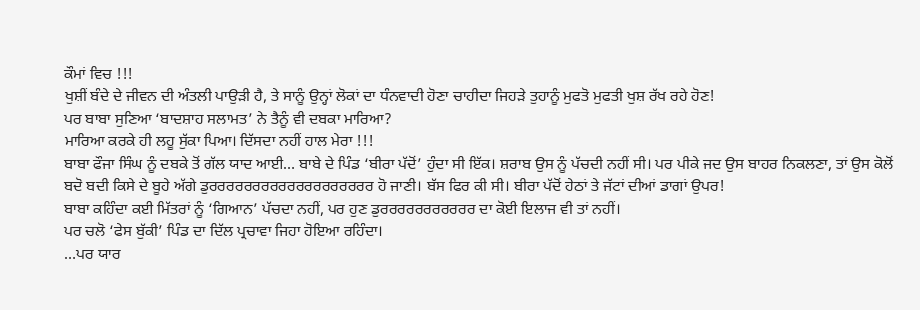ਕੌਮਾਂ ਵਿਚ !!!
ਖੁਸ਼ੀਂ ਬੰਦੇ ਦੇ ਜੀਵਨ ਦੀ ਅੰਤਲੀ ਪਾਉੜੀ ਹੈ, ਤੇ ਸਾਨੂੰ ਉਨ੍ਹਾਂ ਲੋਕਾਂ ਦਾ ਧੰਨਵਾਦੀ ਹੋਣਾ ਚਾਹੀਦਾ ਜਿਹੜੇ ਤੁਹਾਨੂੰ ਮੁਫਤੋ ਮੁਫਤੀ ਖੁਸ਼ ਰੱਖ ਰਹੇ ਹੋਣ!
ਪਰ ਬਾਬਾ ਸੁਣਿਆ ‘ਬਾਦਸ਼ਾਹ ਸਲਾਮਤ’ ਨੇ ਤੈਨੂੰ ਵੀ ਦਬਕਾ ਮਾਰਿਆ?
ਮਾਰਿਆ ਕਰਕੇ ਹੀ ਲਹੂ ਸੁੱਕਾ ਪਿਆ। ਦਿੱਸਦਾ ਨਹੀਂ ਹਾਲ ਮੇਰਾ !!!
ਬਾਬਾ ਫੌਜਾ ਸਿੰਘ ਨੂੰ ਦਬਕੇ ਤੋਂ ਗੱਲ ਯਾਦ ਆਈ… ਬਾਬੇ ਦੇ ਪਿੰਡ ‘ਬੀਰਾ ਪੱਦੋਂ’ ਹੁੰਦਾ ਸੀ ਇੱਕ। ਸ਼ਰਾਬ ਉਸ ਨੂੰ ਪੱਚਦੀ ਨਹੀਂ ਸੀ। ਪਰ ਪੀਕੇ ਜਦ ਉਸ ਬਾਹਰ ਨਿਕਲਣਾ, ਤਾਂ ਉਸ ਕੋਲੋਂ ਬਦੋ ਬਦੀ ਕਿਸੇ ਦੇ ਬੂਹੇ ਅੱਗੇ ਡੁਰਰਰਰਰਰਰਰਰਰਰਰਰਰਰਰਰਰਰ ਹੋ ਜਾਣੀ। ਬੱਸ ਫਿਰ ਕੀ ਸੀ। ਬੀਰਾ ਪੱਦੋਂ ਹੇਠਾਂ ਤੇ ਜੱਟਾਂ ਦੀਆਂ ਡਾਗਾਂ ਉਪਰ!
ਬਾਬਾ ਕਹਿੰਦਾ ਕਈ ਮਿੱਤਰਾਂ ਨੂੰ ‘ਗਿਆਨ’ ਪੱਚਦਾ ਨਹੀਂ, ਪਰ ਹੁਣ ਡੁਰਰਰਰਰਰਰਰਰਰਰ ਦਾ ਕੋਈ ਇਲਾਜ ਵੀ ਤਾਂ ਨਹੀਂ।
ਪਰ ਚਲੋ ‘ਫੇਸ ਬੁੱਕੀ’ ਪਿੰਡ ਦਾ ਦਿੱਲ ਪ੍ਰਚਾਵਾ ਜਿਹਾ ਹੋਇਆ ਰਹਿੰਦਾ।
…ਪਰ ਯਾਰ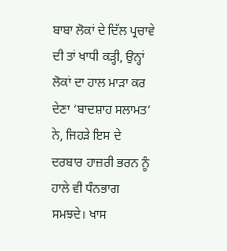ਬਾਬਾ ਲੋਕਾਂ ਦੇ ਦਿੱਲ ਪ੍ਰਚਾਵੇ ਦੀ ਤਾਂ ਖਾਧੀ ਕੜ੍ਹੀ, ਉਨ੍ਹਾਂ ਲੋਕਾਂ ਦਾ ਹਾਲ ਮਾੜਾ ਕਰ ਦੇਣਾ ‘ਬਾਦਸ਼ਾਹ ਸਲਾਮਤ’ ਨੇ, ਜਿਹੜੇ ਇਸ ਦੇ ਦਰਬਾਰ ਹਾਜ਼ਰੀ ਭਰਨ ਨੂੰ ਹਾਲੇ ਵੀ ਧੰਨਭਾਗ ਸਮਝਦੇ। ਖਾਸ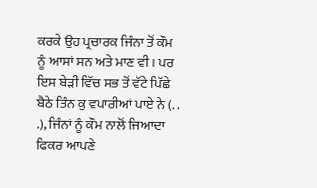ਕਰਕੇ ਉਹ ਪ੍ਰਚਾਰਕ ਜਿੰਨਾ ਤੋਂ ਕੌਮ ਨੂੰ ਆਸਾਂ ਸਨ ਅਤੇ ਮਾਣ ਵੀ। ਪਰ ਇਸ ਬੇੜੀ ਵਿੱਚ ਸਭ ਤੋਂ ਵੱਟੇ ਪਿੱਛੇ ਬੈਠੇ ਤਿੰਨ ਕੁ ਵਪਾਰੀਆਂ ਪਾਏ ਨੇ (. . .), ਜਿੰਨਾਂ ਨੂੰ ਕੌਮ ਨਾਲੋਂ ਜਿਆਦਾ ਫਿਕਰ ਆਪਣੇ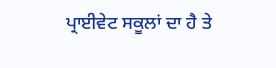ਪ੍ਰਾਈਵੇਟ ਸਕੂਲਾਂ ਦਾ ਹੈ ਤੇ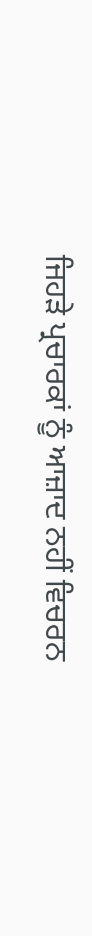ਜਿਹੜੇ ਪ੍ਰਚਾਰਕਾਂ ਨੂੰ ਆਜ਼ਾਦ ਨਹੀਂ ਵਿਚਰਨ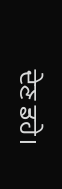ਦੇਣ ਡਹੇ।